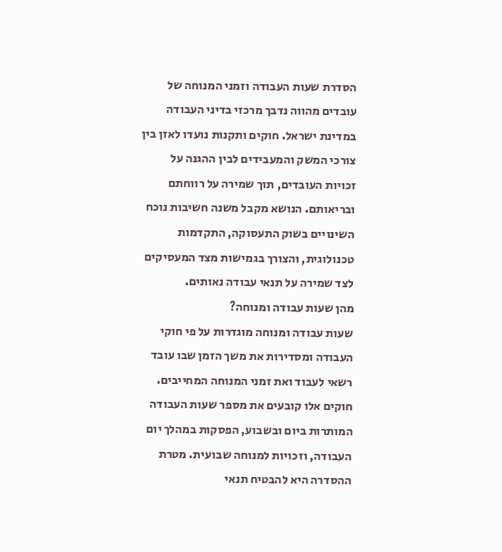הסדרת שעות העבודה וזמני המנוחה של עובדים מהווה נדבך מרכזי בדיני העבודה במדינת ישראל. חוקים ותקנות נועדו לאזן בין צורכי המשק והמעבידים לבין ההגנה על זכויות העובדים, תוך שמירה על רווחתם ובריאותם. הנושא מקבל משנה חשיבות נוכח השינויים בשוק התעסוקה, התקדמות טכנולוגית, והצורך בגמישות מצד המעסיקים לצד שמירה על תנאי עבודה נאותים.
מהן שעות עבודה ומנוחה?
שעות עבודה ומנוחה מוגדרות על פי חוקי העבודה ומסדירות את משך הזמן שבו עובד רשאי לעבוד ואת זמני המנוחה המחייבים. חוקים אלו קובעים את מספר שעות העבודה המותרות ביום ובשבוע, הפסקות במהלך יום העבודה, וזכויות למנוחה שבועית. מטרת ההסדרה היא להבטיח תנאי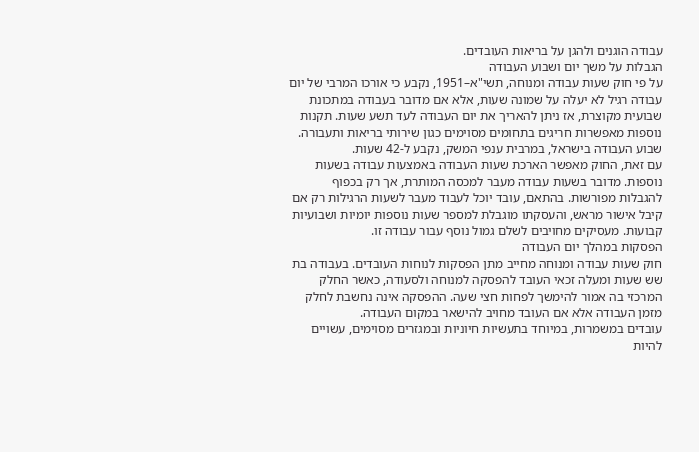עבודה הוגנים ולהגן על בריאות העובדים.
הגבלות על משך יום ושבוע העבודה
על פי חוק שעות עבודה ומנוחה, תשי"א–1951, נקבע כי אורכו המרבי של יום עבודה רגיל לא יעלה על שמונה שעות, אלא אם מדובר בעבודה במתכונת שבועית מקוצרת, אז ניתן להאריך את יום העבודה לעד תשע שעות. תקנות נוספות מאפשרות חריגים בתחומים מסוימים כגון שירותי בריאות ותעבורה. שבוע העבודה בישראל, במרבית ענפי המשק, נקבע ל-42 שעות.
עם זאת, החוק מאפשר הארכת שעות העבודה באמצעות עבודה בשעות נוספות. מדובר בשעות עבודה מעבר למכסה המותרת, אך רק בכפוף להגבלות מפורשות. בהתאם, עובד יוכל לעבוד מעבר לשעות הרגילות רק אם קיבל אישור מראש, והעסקתו מוגבלת למספר שעות נוספות יומיות ושבועיות קבועות. מעסיקים מחויבים לשלם גמול נוסף עבור עבודה זו.
הפסקות במהלך יום העבודה
חוק שעות עבודה ומנוחה מחייב מתן הפסקות לנוחות העובדים. בעבודה בת שש שעות ומעלה זכאי העובד להפסקה למנוחה ולסעודה, כאשר החלק המרכזי בה אמור להימשך לפחות חצי שעה. ההפסקה אינה נחשבת לחלק מזמן העבודה אלא אם העובד מחויב להישאר במקום העבודה.
עובדים במשמרות, במיוחד בתעשיות חיוניות ובמגזרים מסוימים, עשויים להיות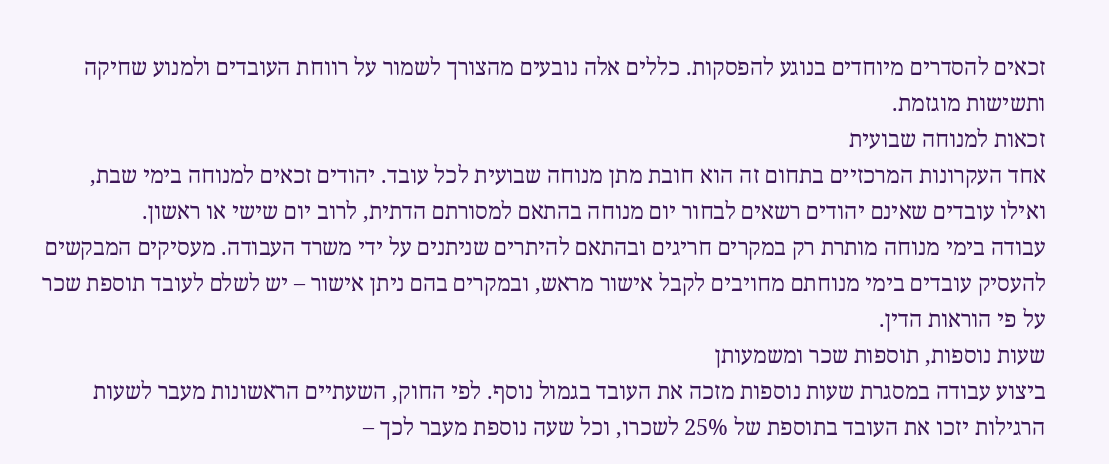זכאים להסדרים מיוחדים בנוגע להפסקות. כללים אלה נובעים מהצורך לשמור על רווחת העובדים ולמנוע שחיקה ותשישות מוגזמת.
זכאות למנוחה שבועית
אחד העקרונות המרכזיים בתחום זה הוא חובת מתן מנוחה שבועית לכל עובד. יהודים זכאים למנוחה בימי שבת, ואילו עובדים שאינם יהודים רשאים לבחור יום מנוחה בהתאם למסורתם הדתית, לרוב יום שישי או ראשון.
עבודה בימי מנוחה מותרת רק במקרים חריגים ובהתאם להיתרים שניתנים על ידי משרד העבודה. מעסיקים המבקשים להעסיק עובדים בימי מנוחתם מחויבים לקבל אישור מראש, ובמקרים בהם ניתן אישור – יש לשלם לעובד תוספת שכר על פי הוראות הדין.
שעות נוספות, תוספות שכר ומשמעותן
ביצוע עבודה במסגרת שעות נוספות מזכה את העובד בגמול נוסף. לפי החוק, השעתיים הראשונות מעבר לשעות הרגילות יזכו את העובד בתוספת של 25% לשכרו, וכל שעה נוספת מעבר לכך –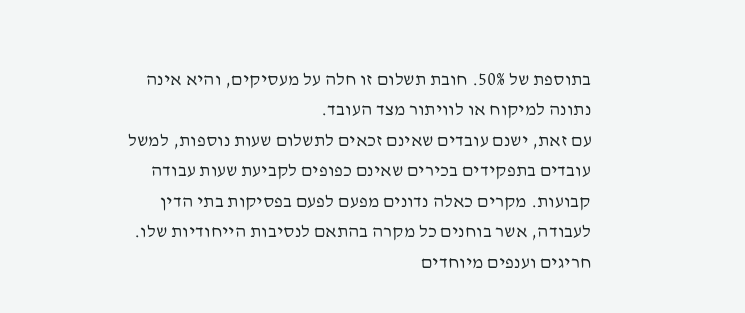בתוספת של 50%. חובת תשלום זו חלה על מעסיקים, והיא אינה נתונה למיקוח או לוויתור מצד העובד.
עם זאת, ישנם עובדים שאינם זכאים לתשלום שעות נוספות, למשל עובדים בתפקידים בכירים שאינם כפופים לקביעת שעות עבודה קבועות. מקרים כאלה נדונים מפעם לפעם בפסיקות בתי הדין לעבודה, אשר בוחנים כל מקרה בהתאם לנסיבות הייחודיות שלו.
חריגים וענפים מיוחדים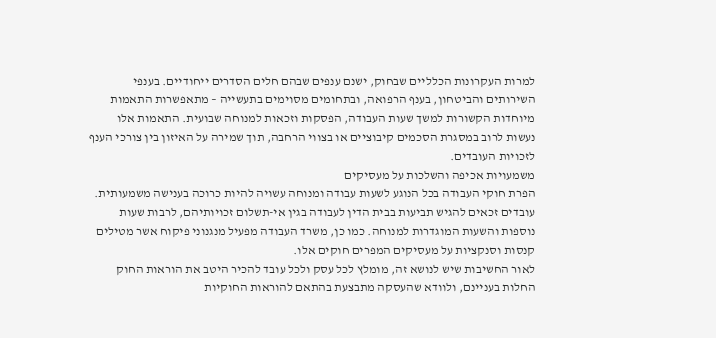למרות העקרונות הכלליים שבחוק, ישנם ענפים שבהם חלים הסדרים ייחודיים. בענפי השירותים והביטחון, בענף הרפואה, ובתחומים מסוימים בתעשייה – מתאפשרות התאמות מיוחדות הקשורות למשך שעות העבודה, הפסקות וזכאות למנוחה שבועית. התאמות אלו נעשות לרוב במסגרת הסכמים קיבוציים או בצווי הרחבה, תוך שמירה על האיזון בין צורכי הענף לזכויות העובדים.
משמעויות אכיפה והשלכות על מעסיקים
הפרת חוקי העבודה בכל הנוגע לשעות עבודה ומנוחה עשויה להיות כרוכה בענישה משמעותית. עובדים זכאים להגיש תביעות בבית הדין לעבודה בגין אי-תשלום זכויותיהם, לרבות שעות נוספות והשעות המוגדרות למנוחה. כמו כן, משרד העבודה מפעיל מנגנוני פיקוח אשר מטילים קנסות וסנקציות על מעסיקים המפרים חוקים אלו.
לאור החשיבות שיש לנושא זה, מומלץ לכל עסק ולכל עובד להכיר היטב את הוראות החוק החלות בעניינם, ולוודא שהעסקה מתבצעת בהתאם להוראות החוקיות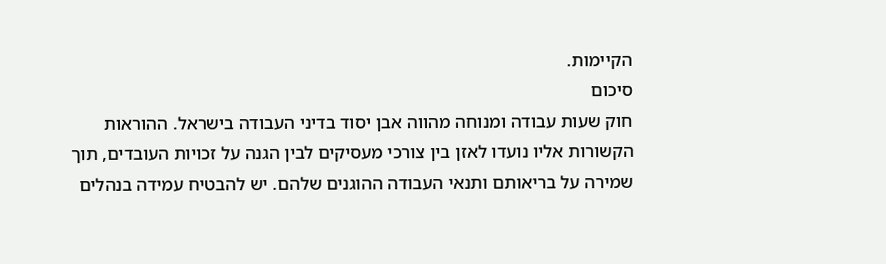הקיימות.
סיכום
חוק שעות עבודה ומנוחה מהווה אבן יסוד בדיני העבודה בישראל. ההוראות הקשורות אליו נועדו לאזן בין צורכי מעסיקים לבין הגנה על זכויות העובדים, תוך שמירה על בריאותם ותנאי העבודה ההוגנים שלהם. יש להבטיח עמידה בנהלים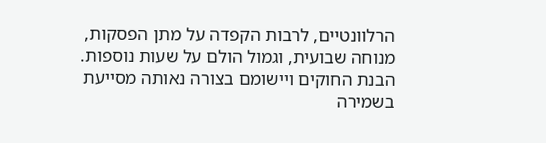הרלוונטיים, לרבות הקפדה על מתן הפסקות, מנוחה שבועית, וגמול הולם על שעות נוספות. הבנת החוקים ויישומם בצורה נאותה מסייעת בשמירה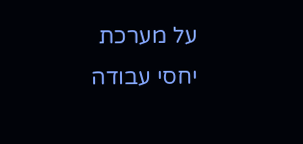על מערכת יחסי עבודה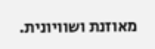מאוזנת ושוויונית.